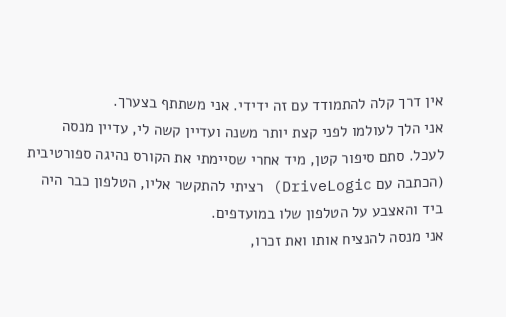אין דרך קלה להתמודד עם זה ידידי. אני משתתף בצערך.
אני הלך לעולמו לפני קצת יותר משנה ועדיין קשה לי, עדיין מנסה לעכל. סתם סיפור קטן, מיד אחרי שסיימתי את הקורס נהיגה ספורטיבית (הכתבה עם DriveLogic) רציתי להתקשר אליו, הטלפון כבר היה ביד והאצבע על הטלפון שלו במועדפים.
אני מנסה להנציח אותו ואת זכרו,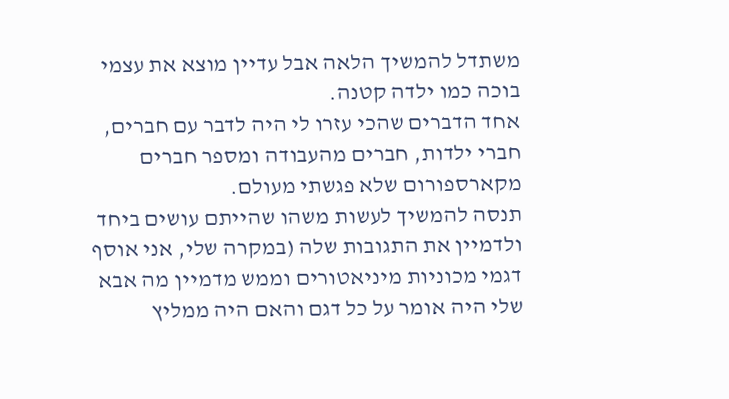משתדל להמשיך הלאה אבל עדיין מוצא את עצמי בוכה כמו ילדה קטנה.
אחד הדברים שהכי עזרו לי היה לדבר עם חברים, חברי ילדות, חברים מהעבודה ומספר חברים מקארספורום שלא פגשתי מעולם.
תנסה להמשיך לעשות משהו שהייתם עושים ביחד ולדמיין את התגובות שלה (במקרה שלי, אני אוסף דגמי מכוניות מיניאטורים וממש מדמיין מה אבא שלי היה אומר על כל דגם והאם היה ממליץ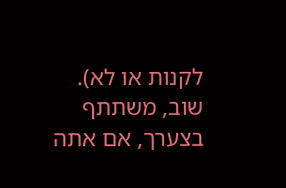לקנות או לא).
שוב, משתתף בצערך, אם אתה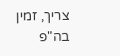צריך, זמין בה"פ